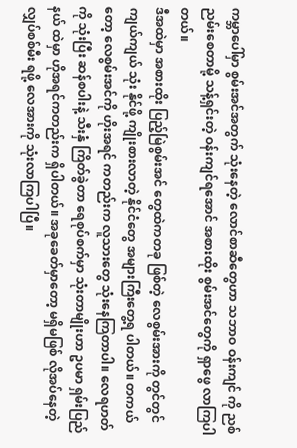ကမ္ဘာပေါ်မှာ စွမ်းအင်အတွက် သုံးနေတဲ့ လောင်စာဆီတွေဟာ သဘာဝ ဝန်းကျင် ကို ညစ်ညမ်းစေတာမို့ သန့်ရှင်းတဲ့ ဝန်းကျင်ရအောင် အစားထိုး စွမ်းအင်တွေကို ရှာဖွေ လာကြပါတယ်။
ဒီအထဲမှာ အစားထိုး ပြည့်မြဲစွမ်းအင် တွေထဲကတခု ဖြစ်တဲ့ လေစွမ်းအားကို တွင်တွင်ကျယ်ကျယ် သုံး နိုင်ဖို့ ကျိုးစားလာတဲ့ နိုင်ငံတွေ အများကြီးတွေ့ရ ပါတယ်။ တကယ်တော့ လေစွမ်းအင်ကို ဟိုးအရင် ကတည်းက လူသားတွေ သုံးနေကြတာပါ။ လေရဟတ်ကို သုံးပြီး ဆန်စပါးနဲ့ သီးနှံ ကြိတ်ခွဲတာ ရေစုပ်စက်မှာ သုံးတာမျိုးဟာ ဥပမာ ရှမ်းပြည်နယ် ထဲမှာ ဟိုအရင်ကတည်းက ရှိပါတယ်။ အခုခေတ်မှာတော့ မရှိမဖြစ် လိုအပ်နေတဲ့ လျှပ်စစ်မီး ရဖို့ လေအားကို သုံးလာကြပါပြီ။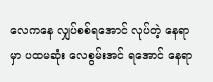လေကနေ လျှပ်စစ်ရအောင် လုပ်တဲ့ နေရာမှာ ပထမဆုံး လေစွမ်းအင် ရအောင် နေရာ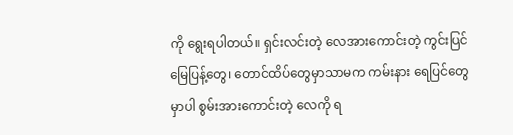ကို ရွေးရပါတယ်။ ရှင်းလင်းတဲ့ လေအားကောင်းတဲ့ ကွင်းပြင် မြေပြန့်တွေ၊ တောင်ထိပ်တွေမှာသာမက ကမ်းနား ရေပြင်တွေမှာပါ စွမ်းအားကောင်းတဲ့ လေကို ရ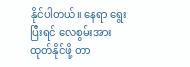နိုင်ပါတယ်။ နေရာ ရွေးပြီးရင် လေစွမ်းအား ထုတ်နိုင်ဖို့ တာ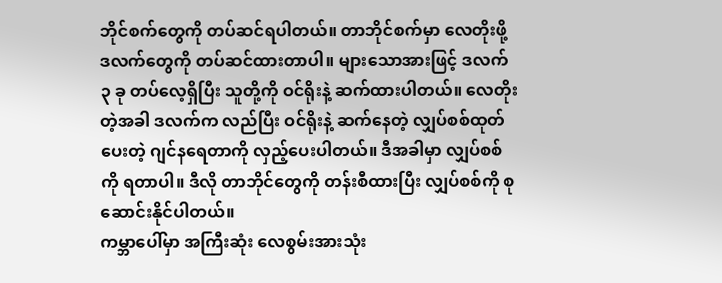ဘိုင်စက်တွေကို တပ်ဆင်ရပါတယ်။ တာဘိုင်စက်မှာ လေတိုးဖို့ ဒလက်တွေကို တပ်ဆင်ထားတာပါ။ များသောအားဖြင့် ဒလက် ၃ ခု တပ်လေ့ရှိပြီး သူတို့ကို ဝင်ရိုးနဲ့ ဆက်ထားပါတယ်။ လေတိုးတဲ့အခါ ဒလက်က လည်ပြီး ဝင်ရိုးနဲ့ ဆက်နေတဲ့ လျှပ်စစ်ထုတ်ပေးတဲ့ ဂျင်နရေတာကို လှည့်ပေးပါတယ်။ ဒီအခါမှာ လျှပ်စစ်ကို ရတာပါ။ ဒီလို တာဘိုင်တွေကို တန်းစီထားပြီး လျှပ်စစ်ကို စုဆောင်းနိုင်ပါတယ်။
ကမ္ဘာပေါ်မှာ အကြီးဆုံး လေစွမ်းအားသုံး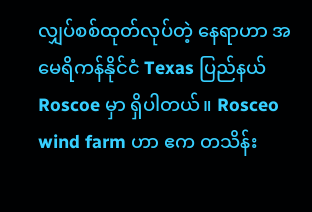လျှပ်စစ်ထုတ်လုပ်တဲ့ နေရာဟာ အမေရိကန်နိုင်ငံ Texas ပြည်နယ် Roscoe မှာ ရှိပါတယ်။ Rosceo wind farm ဟာ ဧက တသိန်း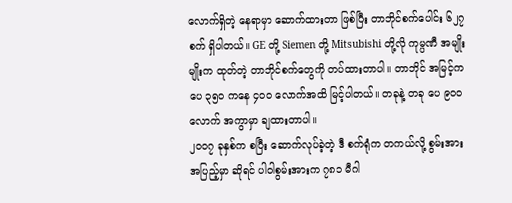လောက်ရှိတဲ့ နေရာမှာ ဆောက်ထားတာ ဖြစ်ပြီး တာဘိုင်စက်ပေါင်း ၆၂၇ စက် ရှိပါတယ်။ GE တို့ Siemen တို့ Mitsubishi တို့လို ကုမ္ပဏီ အမျိုးမျိုးက ထုတ်တဲ့ တာဘိုင်စက်တွေကို တပ်ထားတာပါ။ တာဘိုင် အမြင့်က ပေ ၃၅၀ ကနေ ၄၀၀ လောက်အထိ မြင့်ပါတယ်။ တခုနဲ့ တခု ပေ ၉၀၀ လောက် အကွာမှာ ချထားတာပါ။
၂၀၀၇ ခုနှစ်က စပြီး ဆောက်လုပ်ခဲ့တဲ့ ဒီ စက်ရုံက တကယ်လို့ စွမ်းအား အပြည့်မှာ ဆိုရင် ပါဝါစွမ်းအားက ၇၈၁ မီဂါ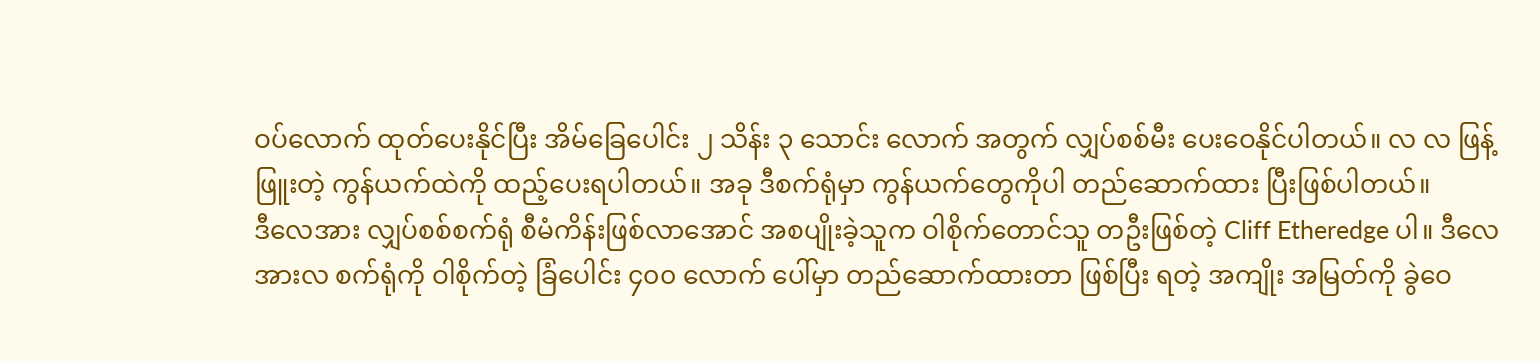ဝပ်လောက် ထုတ်ပေးနိုင်ပြီး အိမ်ခြေပေါင်း ၂ သိန်း ၃ သောင်း လောက် အတွက် လျှပ်စစ်မီး ပေးဝေနိုင်ပါတယ်။ လ လ ဖြန့်ဖြူးတဲ့ ကွန်ယက်ထဲကို ထည့်ပေးရပါတယ်။ အခု ဒီစက်ရုံမှာ ကွန်ယက်တွေကိုပါ တည်ဆောက်ထား ပြီးဖြစ်ပါတယ်။
ဒီလေအား လျှပ်စစ်စက်ရုံ စီမံကိန်းဖြစ်လာအောင် အစပျိုးခဲ့သူက ဝါစိုက်တောင်သူ တဦးဖြစ်တဲ့ Cliff Etheredge ပါ။ ဒီလေအားလ စက်ရုံကို ဝါစိုက်တဲ့ ခြံပေါင်း ၄၀၀ လောက် ပေါ်မှာ တည်ဆောက်ထားတာ ဖြစ်ပြီး ရတဲ့ အကျိုး အမြတ်ကို ခွဲဝေ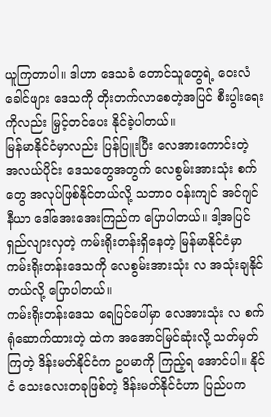ယူကြတာပါ။ ဒါဟာ ဒေသခံ တောင်သူတွေရဲ့ ဝေးလံခေါင်ဖျား ဒေသကို တိုးတက်လာစေတဲ့အပြင် စီးပွါးရေးကိုလည်း မြှင့်တင်ပေး နိုင်ခဲ့ပါတယ်။
မြန်မာနိုင်ငံမှာလည်း ပြန်ပြူးပြီး လေအားကောင်းတဲ့ အလယ်ပိုင်း ဒေသတွေအတွက် လေစွမ်းအားသုံး စက်တွေ အလုပ်ဖြစ်နိုင်တယ်လို့ သဘာဝ ဝန်းကျင် အင်ဂျင်နီယာ ဒေါ်အေးအေးကြည်က ပြောပါတယ်။ ဒါ့အပြင် ရှည်လျားလှတဲ့ ကမ်းရိုးတန်းရှိနေတဲ့ မြန်မာနိုင်ငံမှာ ကမ်းရိုးတန်းဒေသကို လေစွမ်းအားသုံး လ အသုံးချနိုင်တယ်လို့ ပြောပါတယ်။
ကမ်းရိုးတန်းဒေသ ရေပြင်ပေါ်မှာ လေအားသုံး လ စက်ရုံဆောက်ထားတဲ့ ထဲက အအောင်မြင်ဆုံးလို့ သတ်မှတ်ကြတဲ့ ဒိန်းမတ်နိုင်ငံက ဥပမာကို ကြည့်ရ အောင်ပါ။ နိုင်ငံ သေးလေးတခုဖြစ်တဲ့ ဒိန်းမတ်နိုင်ငံဟာ ပြည်ပက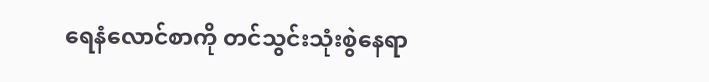ရေနံလောင်စာကို တင်သွင်းသုံးစွဲနေရာ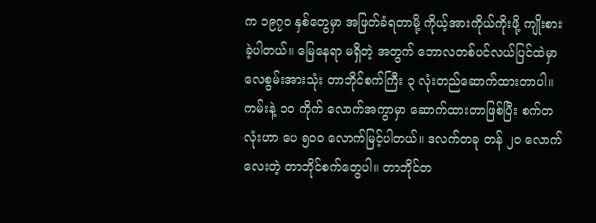က ၁၉၇၀ နှစ်တွေမှာ အဖြတ်ခံရတာမို့ ကိုယ့်အားကိုယ်ကိုးဖို့ ကျိုးစားခဲ့ပါတယ်။ မြေနေရာ မရှိတဲ့ အတွက် ဘောလတစ်ပင်လယ်ပြင်ထဲမှာ လေစွမ်းအားသုံး တာဘိုင်စက်ကြီး ၃ လုံးတည်ဆောက်ထားတာပါ။ ကမ်းနဲ့ ၁၀ ကိုက် လောက်အကွာမှာ ဆောက်ထားတာဖြစ်ပြီး စက်တလုံးဟာ ပေ ၅၀၀ လောက်မြင့်ပါတယ်။ ဒလက်တခု တန် ၂၀ လောက်လေးတဲ့ တာဘိုင်စက်တွေပါ။ တာဘိုင်တ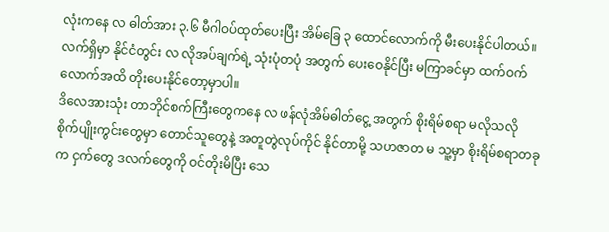လုံးကနေ လ ဓါတ်အား ၃.၆ မီဂါဝပ်ထုတ်ပေးပြီး အိမ်ခြေ ၃ ထောင်လောက်ကို မီးပေးနိုင်ပါတယ်။ လက်ရှိမှာ နိုင်ငံတွင်း လ လိုအပ်ချက်ရဲ့ သုံးပုံတပုံ အတွက် ပေးဝေနိုင်ပြီး မကြာခင်မှာ ထက်ဝက်လောက်အထိ တိုးပေးနိုင်တော့မှာပါ။
ဒိလေအားသုံး တာဘိုင်စက်ကြီးတွေကနေ လ ဖန်လုံအိမ်ဓါတ်ငွေ့ အတွက် စိုးရိမ်စရာ မလိုသလို စိုက်ပျိုးကွင်းတွေမှာ တောင်သူတွေနဲ့ အတူတွဲလုပ်ကိုင် နိုင်တာမို့ သဟဇာတ မ သူ့မှာ စိုးရိမ်စရာတခုက ငှက်တွေ ဒလက်တွေကို ဝင်တိုးမိပြီး သေ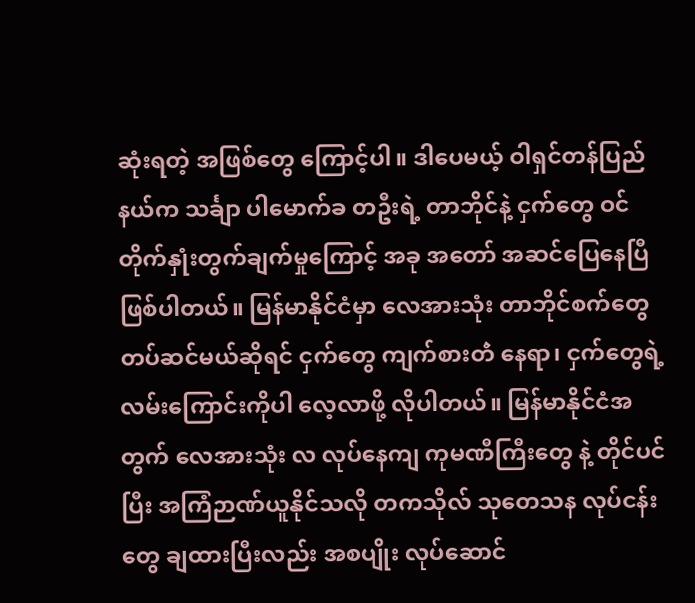ဆုံးရတဲ့ အဖြစ်တွေ ကြောင့်ပါ။ ဒါပေမယ့် ဝါရှင်တန်ပြည်နယ်က သင်္ချာ ပါမောက်ခ တဦးရဲ့ တာဘိုင်နဲ့ ငှက်တွေ ဝင်တိုက်နှုံးတွက်ချက်မှုကြောင့် အခု အတော် အဆင်ပြေနေပြီဖြစ်ပါတယ်။ မြန်မာနိုင်ငံမှာ လေအားသုံး တာဘိုင်စက်တွေ တပ်ဆင်မယ်ဆိုရင် ငှက်တွေ ကျက်စားတဲံ နေရာ၊ ငှက်တွေရဲ့ လမ်းကြောင်းကိုပါ လေ့လာဖို့ လိုပါတယ်။ မြန်မာနိုင်ငံအတွက် လေအားသုံး လ လုပ်နေကျ ကုမဏီကြီးတွေ နဲ့ တိုင်ပင်ပြီး အကြံဉာဏ်ယူနိုင်သလို တကသိုလ် သုတေသန လုပ်ငန်းတွေ ချထားပြီးလည်း အစပျိုး လုပ်ဆောင်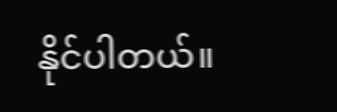နိုင်ပါတယ်။